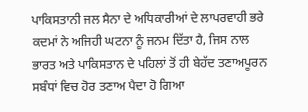ਪਾਕਿਸਤਾਨੀ ਜਲ ਸੈਨਾ ਦੇ ਅਧਿਕਾਰੀਆਂ ਦੇ ਲਾਪਰਵਾਹੀ ਭਰੇ ਕਦਮਾਂ ਨੇ ਅਜਿਹੀ ਘਟਨਾ ਨੂੰ ਜਨਮ ਦਿੱਤਾ ਹੈ, ਜਿਸ ਨਾਲ ਭਾਰਤ ਅਤੇ ਪਾਕਿਸਤਾਨ ਦੇ ਪਹਿਲਾਂ ਤੋਂ ਹੀ ਬੇਹੱਦ ਤਣਾਅਪੂਰਨ ਸਬੰਧਾਂ ਵਿਚ ਹੋਰ ਤਣਾਅ ਪੈਦਾ ਹੋ ਗਿਆ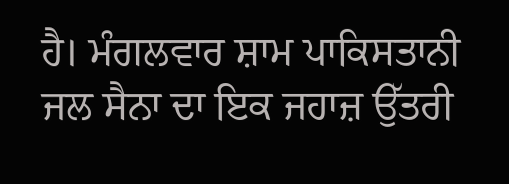ਹੈ। ਮੰਗਲਵਾਰ ਸ਼ਾਮ ਪਾਕਿਸਤਾਨੀ ਜਲ ਸੈਨਾ ਦਾ ਇਕ ਜਹਾਜ਼ ਉੱਤਰੀ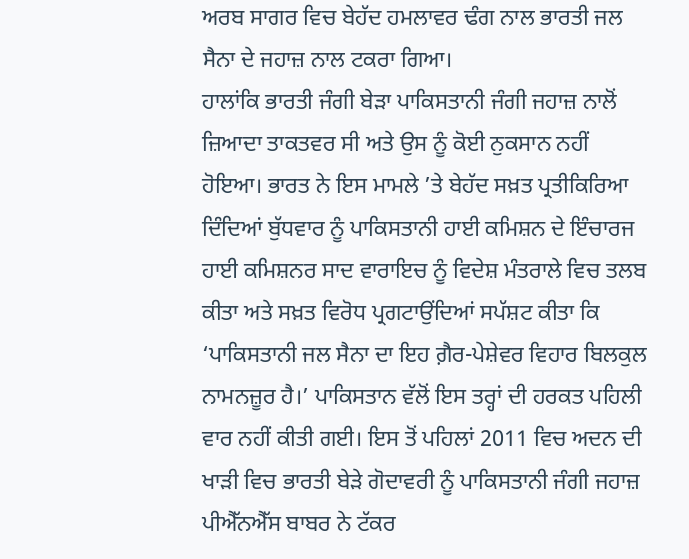ਅਰਬ ਸਾਗਰ ਵਿਚ ਬੇਹੱਦ ਹਮਲਾਵਰ ਢੰਗ ਨਾਲ ਭਾਰਤੀ ਜਲ ਸੈਨਾ ਦੇ ਜਹਾਜ਼ ਨਾਲ ਟਕਰਾ ਗਿਆ।
ਹਾਲਾਂਕਿ ਭਾਰਤੀ ਜੰਗੀ ਬੇੜਾ ਪਾਕਿਸਤਾਨੀ ਜੰਗੀ ਜਹਾਜ਼ ਨਾਲੋਂ ਜ਼ਿਆਦਾ ਤਾਕਤਵਰ ਸੀ ਅਤੇ ਉਸ ਨੂੰ ਕੋਈ ਨੁਕਸਾਨ ਨਹੀਂ ਹੋਇਆ। ਭਾਰਤ ਨੇ ਇਸ ਮਾਮਲੇ ’ਤੇ ਬੇਹੱਦ ਸਖ਼ਤ ਪ੍ਰਤੀਕਿਰਿਆ ਦਿੰਦਿਆਂ ਬੁੱਧਵਾਰ ਨੂੰ ਪਾਕਿਸਤਾਨੀ ਹਾਈ ਕਮਿਸ਼ਨ ਦੇ ਇੰਚਾਰਜ ਹਾਈ ਕਮਿਸ਼ਨਰ ਸਾਦ ਵਾਰਾਇਚ ਨੂੰ ਵਿਦੇਸ਼ ਮੰਤਰਾਲੇ ਵਿਚ ਤਲਬ ਕੀਤਾ ਅਤੇ ਸਖ਼ਤ ਵਿਰੋਧ ਪ੍ਰਗਟਾਉਂਦਿਆਂ ਸਪੱਸ਼ਟ ਕੀਤਾ ਕਿ ‘ਪਾਕਿਸਤਾਨੀ ਜਲ ਸੈਨਾ ਦਾ ਇਹ ਗ਼ੈਰ-ਪੇਸ਼ੇਵਰ ਵਿਹਾਰ ਬਿਲਕੁਲ ਨਾਮਨਜ਼ੂਰ ਹੈ।’ ਪਾਕਿਸਤਾਨ ਵੱਲੋਂ ਇਸ ਤਰ੍ਹਾਂ ਦੀ ਹਰਕਤ ਪਹਿਲੀ ਵਾਰ ਨਹੀਂ ਕੀਤੀ ਗਈ। ਇਸ ਤੋਂ ਪਹਿਲਾਂ 2011 ਵਿਚ ਅਦਨ ਦੀ ਖਾੜੀ ਵਿਚ ਭਾਰਤੀ ਬੇੜੇ ਗੋਦਾਵਰੀ ਨੂੰ ਪਾਕਿਸਤਾਨੀ ਜੰਗੀ ਜਹਾਜ਼ ਪੀਐੱਨਐੱਸ ਬਾਬਰ ਨੇ ਟੱਕਰ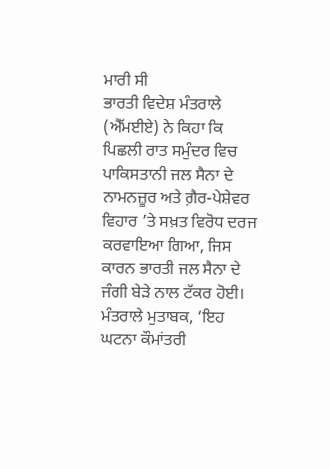ਮਾਰੀ ਸੀ
ਭਾਰਤੀ ਵਿਦੇਸ਼ ਮੰਤਰਾਲੇ (ਐੱਮਈਏ) ਨੇ ਕਿਹਾ ਕਿ ਪਿਛਲੀ ਰਾਤ ਸਮੁੰਦਰ ਵਿਚ ਪਾਕਿਸਤਾਨੀ ਜਲ ਸੈਨਾ ਦੇ ਨਾਮਨਜ਼ੂਰ ਅਤੇ ਗ਼ੈਰ-ਪੇਸ਼ੇਵਰ ਵਿਹਾਰ ’ਤੇ ਸਖ਼ਤ ਵਿਰੋਧ ਦਰਜ ਕਰਵਾਇਆ ਗਿਆ, ਜਿਸ ਕਾਰਨ ਭਾਰਤੀ ਜਲ ਸੈਨਾ ਦੇ ਜੰਗੀ ਬੇੜੇ ਨਾਲ ਟੱਕਰ ਹੋਈ। ਮੰਤਰਾਲੇ ਮੁਤਾਬਕ, ‘ਇਹ ਘਟਨਾ ਕੌਮਾਂਤਰੀ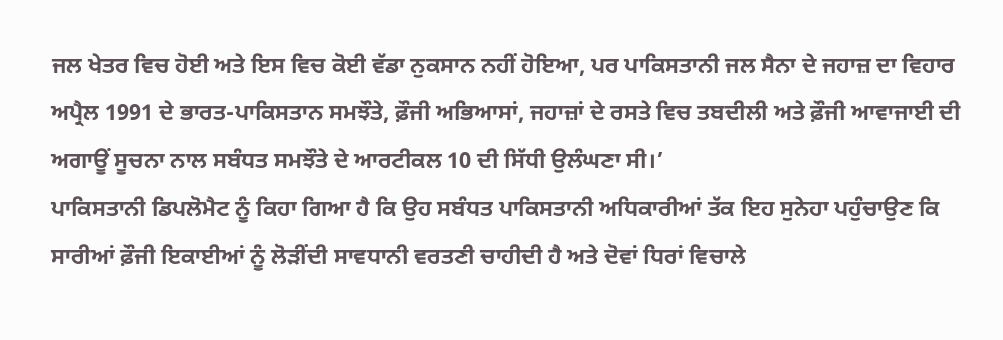ਜਲ ਖੇਤਰ ਵਿਚ ਹੋਈ ਅਤੇ ਇਸ ਵਿਚ ਕੋਈ ਵੱਡਾ ਨੁਕਸਾਨ ਨਹੀਂ ਹੋਇਆ, ਪਰ ਪਾਕਿਸਤਾਨੀ ਜਲ ਸੈਨਾ ਦੇ ਜਹਾਜ਼ ਦਾ ਵਿਹਾਰ ਅਪ੍ਰੈਲ 1991 ਦੇ ਭਾਰਤ-ਪਾਕਿਸਤਾਨ ਸਮਝੌਤੇ, ਫ਼ੌਜੀ ਅਭਿਆਸਾਂ, ਜਹਾਜ਼ਾਂ ਦੇ ਰਸਤੇ ਵਿਚ ਤਬਦੀਲੀ ਅਤੇ ਫ਼ੌਜੀ ਆਵਾਜਾਈ ਦੀ ਅਗਾਊਂ ਸੂਚਨਾ ਨਾਲ ਸਬੰਧਤ ਸਮਝੌਤੇ ਦੇ ਆਰਟੀਕਲ 10 ਦੀ ਸਿੱਧੀ ਉਲੰਘਣਾ ਸੀ।’
ਪਾਕਿਸਤਾਨੀ ਡਿਪਲੋਮੈਟ ਨੂੰ ਕਿਹਾ ਗਿਆ ਹੈ ਕਿ ਉਹ ਸਬੰਧਤ ਪਾਕਿਸਤਾਨੀ ਅਧਿਕਾਰੀਆਂ ਤੱਕ ਇਹ ਸੁਨੇਹਾ ਪਹੁੰਚਾਉਣ ਕਿ ਸਾਰੀਆਂ ਫ਼ੌਜੀ ਇਕਾਈਆਂ ਨੂੰ ਲੋੜੀਂਦੀ ਸਾਵਧਾਨੀ ਵਰਤਣੀ ਚਾਹੀਦੀ ਹੈ ਅਤੇ ਦੋਵਾਂ ਧਿਰਾਂ ਵਿਚਾਲੇ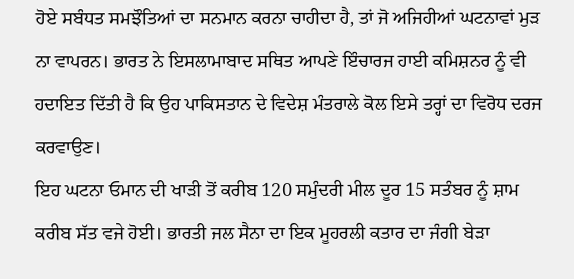ਹੋਏ ਸਬੰਧਤ ਸਮਝੌਤਿਆਂ ਦਾ ਸਨਮਾਨ ਕਰਨਾ ਚਾਹੀਦਾ ਹੈ, ਤਾਂ ਜੋ ਅਜਿਹੀਆਂ ਘਟਨਾਵਾਂ ਮੁੜ ਨਾ ਵਾਪਰਨ। ਭਾਰਤ ਨੇ ਇਸਲਾਮਾਬਾਦ ਸਥਿਤ ਆਪਣੇ ਇੰਚਾਰਜ ਹਾਈ ਕਮਿਸ਼ਨਰ ਨੂੰ ਵੀ ਹਦਾਇਤ ਦਿੱਤੀ ਹੈ ਕਿ ਉਹ ਪਾਕਿਸਤਾਨ ਦੇ ਵਿਦੇਸ਼ ਮੰਤਰਾਲੇ ਕੋਲ ਇਸੇ ਤਰ੍ਹਾਂ ਦਾ ਵਿਰੋਧ ਦਰਜ ਕਰਵਾਉਣ।
ਇਹ ਘਟਨਾ ਓਮਾਨ ਦੀ ਖਾੜੀ ਤੋਂ ਕਰੀਬ 120 ਸਮੁੰਦਰੀ ਮੀਲ ਦੂਰ 15 ਸਤੰਬਰ ਨੂੰ ਸ਼ਾਮ ਕਰੀਬ ਸੱਤ ਵਜੇ ਹੋਈ। ਭਾਰਤੀ ਜਲ ਸੈਨਾ ਦਾ ਇਕ ਮੂਹਰਲੀ ਕਤਾਰ ਦਾ ਜੰਗੀ ਬੇੜਾ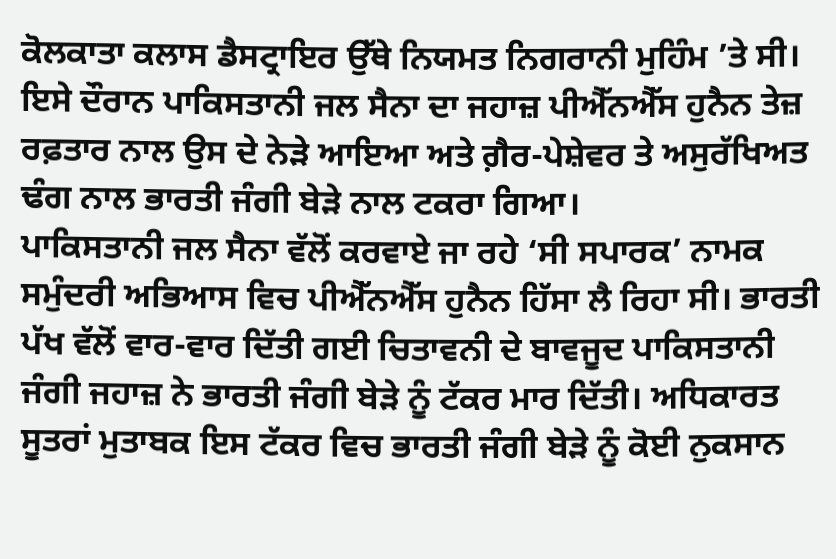ਕੋਲਕਾਤਾ ਕਲਾਸ ਡੈਸਟ੍ਰਾਇਰ ਉੱਥੇ ਨਿਯਮਤ ਨਿਗਰਾਨੀ ਮੁਹਿੰਮ ’ਤੇ ਸੀ। ਇਸੇ ਦੌਰਾਨ ਪਾਕਿਸਤਾਨੀ ਜਲ ਸੈਨਾ ਦਾ ਜਹਾਜ਼ ਪੀਐੱਨਐੱਸ ਹੁਨੈਨ ਤੇਜ਼ ਰਫ਼ਤਾਰ ਨਾਲ ਉਸ ਦੇ ਨੇੜੇ ਆਇਆ ਅਤੇ ਗ਼ੈਰ-ਪੇਸ਼ੇਵਰ ਤੇ ਅਸੁਰੱਖਿਅਤ ਢੰਗ ਨਾਲ ਭਾਰਤੀ ਜੰਗੀ ਬੇੜੇ ਨਾਲ ਟਕਰਾ ਗਿਆ।
ਪਾਕਿਸਤਾਨੀ ਜਲ ਸੈਨਾ ਵੱਲੋਂ ਕਰਵਾਏ ਜਾ ਰਹੇ ‘ਸੀ ਸਪਾਰਕ’ ਨਾਮਕ ਸਮੁੰਦਰੀ ਅਭਿਆਸ ਵਿਚ ਪੀਐੱਨਐੱਸ ਹੁਨੈਨ ਹਿੱਸਾ ਲੈ ਰਿਹਾ ਸੀ। ਭਾਰਤੀ ਪੱਖ ਵੱਲੋਂ ਵਾਰ-ਵਾਰ ਦਿੱਤੀ ਗਈ ਚਿਤਾਵਨੀ ਦੇ ਬਾਵਜੂਦ ਪਾਕਿਸਤਾਨੀ ਜੰਗੀ ਜਹਾਜ਼ ਨੇ ਭਾਰਤੀ ਜੰਗੀ ਬੇੜੇ ਨੂੰ ਟੱਕਰ ਮਾਰ ਦਿੱਤੀ। ਅਧਿਕਾਰਤ ਸੂਤਰਾਂ ਮੁਤਾਬਕ ਇਸ ਟੱਕਰ ਵਿਚ ਭਾਰਤੀ ਜੰਗੀ ਬੇੜੇ ਨੂੰ ਕੋਈ ਨੁਕਸਾਨ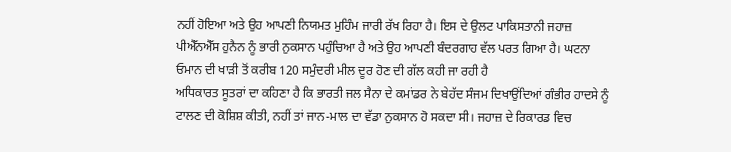ਨਹੀਂ ਹੋਇਆ ਅਤੇ ਉਹ ਆਪਣੀ ਨਿਯਮਤ ਮੁਹਿੰਮ ਜਾਰੀ ਰੱਖ ਰਿਹਾ ਹੈ। ਇਸ ਦੇ ਉਲਟ ਪਾਕਿਸਤਾਨੀ ਜਹਾਜ਼ ਪੀਐੱਨਐੱਸ ਹੁਨੈਨ ਨੂੰ ਭਾਰੀ ਨੁਕਸਾਨ ਪਹੁੰਚਿਆ ਹੈ ਅਤੇ ਉਹ ਆਪਣੀ ਬੰਦਰਗਾਹ ਵੱਲ ਪਰਤ ਗਿਆ ਹੈ। ਘਟਨਾ ਓਮਾਨ ਦੀ ਖਾੜੀ ਤੋਂ ਕਰੀਬ 120 ਸਮੁੰਦਰੀ ਮੀਲ ਦੂਰ ਹੋਣ ਦੀ ਗੱਲ ਕਹੀ ਜਾ ਰਹੀ ਹੈ
ਅਧਿਕਾਰਤ ਸੂਤਰਾਂ ਦਾ ਕਹਿਣਾ ਹੈ ਕਿ ਭਾਰਤੀ ਜਲ ਸੈਨਾ ਦੇ ਕਮਾਂਡਰ ਨੇ ਬੇਹੱਦ ਸੰਜਮ ਦਿਖਾਉਂਦਿਆਂ ਗੰਭੀਰ ਹਾਦਸੇ ਨੂੰ ਟਾਲਣ ਦੀ ਕੋਸ਼ਿਸ਼ ਕੀਤੀ, ਨਹੀਂ ਤਾਂ ਜਾਨ-ਮਾਲ ਦਾ ਵੱਡਾ ਨੁਕਸਾਨ ਹੋ ਸਕਦਾ ਸੀ। ਜਹਾਜ਼ ਦੇ ਰਿਕਾਰਡ ਵਿਚ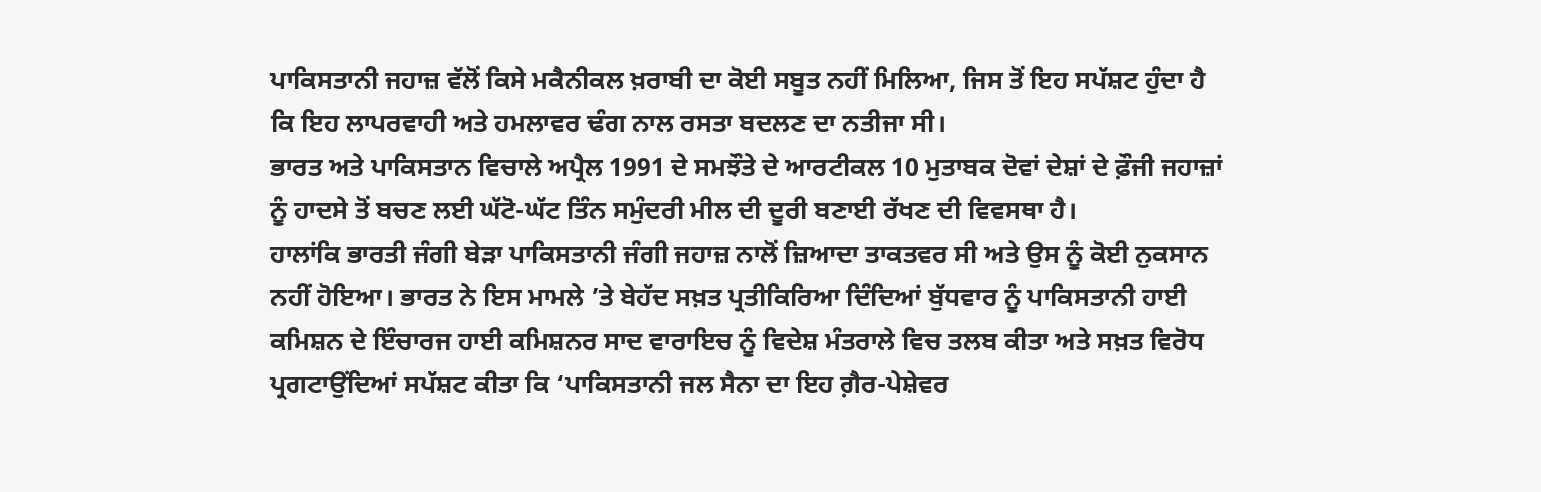ਪਾਕਿਸਤਾਨੀ ਜਹਾਜ਼ ਵੱਲੋਂ ਕਿਸੇ ਮਕੈਨੀਕਲ ਖ਼ਰਾਬੀ ਦਾ ਕੋਈ ਸਬੂਤ ਨਹੀਂ ਮਿਲਿਆ, ਜਿਸ ਤੋਂ ਇਹ ਸਪੱਸ਼ਟ ਹੁੰਦਾ ਹੈ ਕਿ ਇਹ ਲਾਪਰਵਾਹੀ ਅਤੇ ਹਮਲਾਵਰ ਢੰਗ ਨਾਲ ਰਸਤਾ ਬਦਲਣ ਦਾ ਨਤੀਜਾ ਸੀ।
ਭਾਰਤ ਅਤੇ ਪਾਕਿਸਤਾਨ ਵਿਚਾਲੇ ਅਪ੍ਰੈਲ 1991 ਦੇ ਸਮਝੌਤੇ ਦੇ ਆਰਟੀਕਲ 10 ਮੁਤਾਬਕ ਦੋਵਾਂ ਦੇਸ਼ਾਂ ਦੇ ਫ਼ੌਜੀ ਜਹਾਜ਼ਾਂ ਨੂੰ ਹਾਦਸੇ ਤੋਂ ਬਚਣ ਲਈ ਘੱਟੋ-ਘੱਟ ਤਿੰਨ ਸਮੁੰਦਰੀ ਮੀਲ ਦੀ ਦੂਰੀ ਬਣਾਈ ਰੱਖਣ ਦੀ ਵਿਵਸਥਾ ਹੈ।
ਹਾਲਾਂਕਿ ਭਾਰਤੀ ਜੰਗੀ ਬੇੜਾ ਪਾਕਿਸਤਾਨੀ ਜੰਗੀ ਜਹਾਜ਼ ਨਾਲੋਂ ਜ਼ਿਆਦਾ ਤਾਕਤਵਰ ਸੀ ਅਤੇ ਉਸ ਨੂੰ ਕੋਈ ਨੁਕਸਾਨ ਨਹੀਂ ਹੋਇਆ। ਭਾਰਤ ਨੇ ਇਸ ਮਾਮਲੇ ’ਤੇ ਬੇਹੱਦ ਸਖ਼ਤ ਪ੍ਰਤੀਕਿਰਿਆ ਦਿੰਦਿਆਂ ਬੁੱਧਵਾਰ ਨੂੰ ਪਾਕਿਸਤਾਨੀ ਹਾਈ ਕਮਿਸ਼ਨ ਦੇ ਇੰਚਾਰਜ ਹਾਈ ਕਮਿਸ਼ਨਰ ਸਾਦ ਵਾਰਾਇਚ ਨੂੰ ਵਿਦੇਸ਼ ਮੰਤਰਾਲੇ ਵਿਚ ਤਲਬ ਕੀਤਾ ਅਤੇ ਸਖ਼ਤ ਵਿਰੋਧ ਪ੍ਰਗਟਾਉਂਦਿਆਂ ਸਪੱਸ਼ਟ ਕੀਤਾ ਕਿ ‘ਪਾਕਿਸਤਾਨੀ ਜਲ ਸੈਨਾ ਦਾ ਇਹ ਗ਼ੈਰ-ਪੇਸ਼ੇਵਰ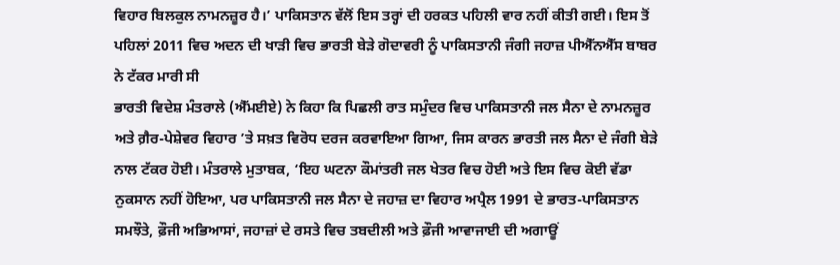ਵਿਹਾਰ ਬਿਲਕੁਲ ਨਾਮਨਜ਼ੂਰ ਹੈ।’ ਪਾਕਿਸਤਾਨ ਵੱਲੋਂ ਇਸ ਤਰ੍ਹਾਂ ਦੀ ਹਰਕਤ ਪਹਿਲੀ ਵਾਰ ਨਹੀਂ ਕੀਤੀ ਗਈ। ਇਸ ਤੋਂ ਪਹਿਲਾਂ 2011 ਵਿਚ ਅਦਨ ਦੀ ਖਾੜੀ ਵਿਚ ਭਾਰਤੀ ਬੇੜੇ ਗੋਦਾਵਰੀ ਨੂੰ ਪਾਕਿਸਤਾਨੀ ਜੰਗੀ ਜਹਾਜ਼ ਪੀਐੱਨਐੱਸ ਬਾਬਰ ਨੇ ਟੱਕਰ ਮਾਰੀ ਸੀ
ਭਾਰਤੀ ਵਿਦੇਸ਼ ਮੰਤਰਾਲੇ (ਐੱਮਈਏ) ਨੇ ਕਿਹਾ ਕਿ ਪਿਛਲੀ ਰਾਤ ਸਮੁੰਦਰ ਵਿਚ ਪਾਕਿਸਤਾਨੀ ਜਲ ਸੈਨਾ ਦੇ ਨਾਮਨਜ਼ੂਰ ਅਤੇ ਗ਼ੈਰ-ਪੇਸ਼ੇਵਰ ਵਿਹਾਰ ’ਤੇ ਸਖ਼ਤ ਵਿਰੋਧ ਦਰਜ ਕਰਵਾਇਆ ਗਿਆ, ਜਿਸ ਕਾਰਨ ਭਾਰਤੀ ਜਲ ਸੈਨਾ ਦੇ ਜੰਗੀ ਬੇੜੇ ਨਾਲ ਟੱਕਰ ਹੋਈ। ਮੰਤਰਾਲੇ ਮੁਤਾਬਕ, ‘ਇਹ ਘਟਨਾ ਕੌਮਾਂਤਰੀ ਜਲ ਖੇਤਰ ਵਿਚ ਹੋਈ ਅਤੇ ਇਸ ਵਿਚ ਕੋਈ ਵੱਡਾ ਨੁਕਸਾਨ ਨਹੀਂ ਹੋਇਆ, ਪਰ ਪਾਕਿਸਤਾਨੀ ਜਲ ਸੈਨਾ ਦੇ ਜਹਾਜ਼ ਦਾ ਵਿਹਾਰ ਅਪ੍ਰੈਲ 1991 ਦੇ ਭਾਰਤ-ਪਾਕਿਸਤਾਨ ਸਮਝੌਤੇ, ਫ਼ੌਜੀ ਅਭਿਆਸਾਂ, ਜਹਾਜ਼ਾਂ ਦੇ ਰਸਤੇ ਵਿਚ ਤਬਦੀਲੀ ਅਤੇ ਫ਼ੌਜੀ ਆਵਾਜਾਈ ਦੀ ਅਗਾਊਂ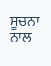ਸੂਚਨਾ ਨਾਲ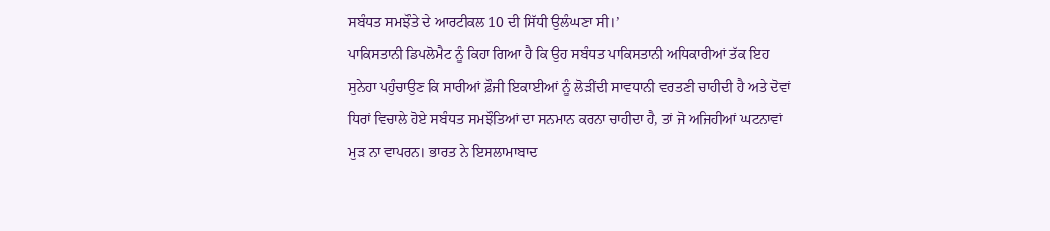ਸਬੰਧਤ ਸਮਝੌਤੇ ਦੇ ਆਰਟੀਕਲ 10 ਦੀ ਸਿੱਧੀ ਉਲੰਘਣਾ ਸੀ।’
ਪਾਕਿਸਤਾਨੀ ਡਿਪਲੋਮੈਟ ਨੂੰ ਕਿਹਾ ਗਿਆ ਹੈ ਕਿ ਉਹ ਸਬੰਧਤ ਪਾਕਿਸਤਾਨੀ ਅਧਿਕਾਰੀਆਂ ਤੱਕ ਇਹ ਸੁਨੇਹਾ ਪਹੁੰਚਾਉਣ ਕਿ ਸਾਰੀਆਂ ਫ਼ੌਜੀ ਇਕਾਈਆਂ ਨੂੰ ਲੋੜੀਂਦੀ ਸਾਵਧਾਨੀ ਵਰਤਣੀ ਚਾਹੀਦੀ ਹੈ ਅਤੇ ਦੋਵਾਂ ਧਿਰਾਂ ਵਿਚਾਲੇ ਹੋਏ ਸਬੰਧਤ ਸਮਝੌਤਿਆਂ ਦਾ ਸਨਮਾਨ ਕਰਨਾ ਚਾਹੀਦਾ ਹੈ, ਤਾਂ ਜੋ ਅਜਿਹੀਆਂ ਘਟਨਾਵਾਂ ਮੁੜ ਨਾ ਵਾਪਰਨ। ਭਾਰਤ ਨੇ ਇਸਲਾਮਾਬਾਦ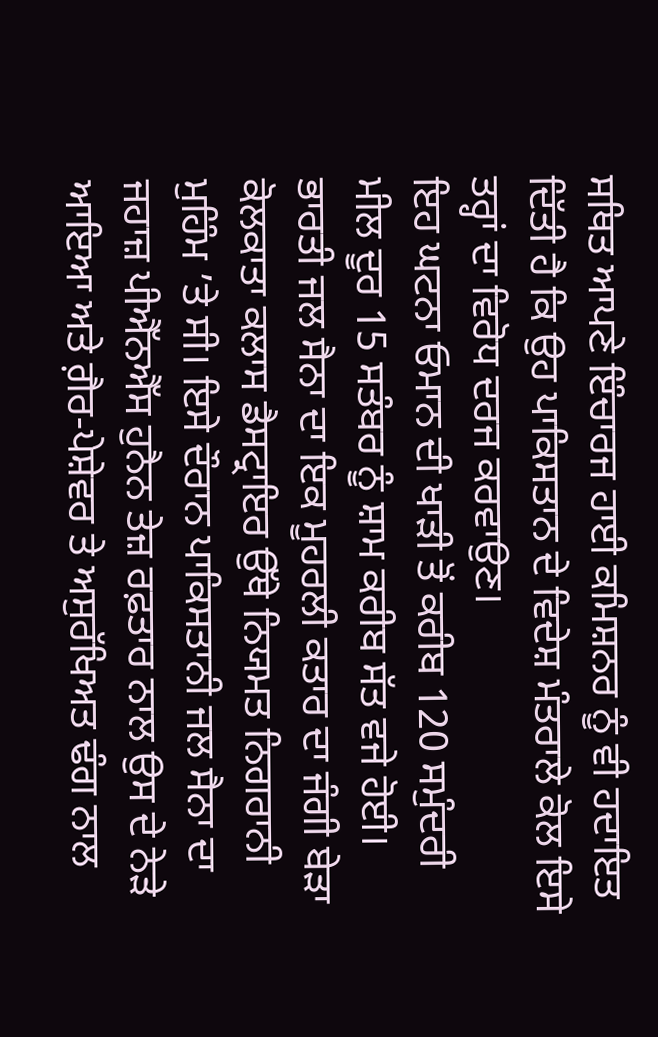ਸਥਿਤ ਆਪਣੇ ਇੰਚਾਰਜ ਹਾਈ ਕਮਿਸ਼ਨਰ ਨੂੰ ਵੀ ਹਦਾਇਤ ਦਿੱਤੀ ਹੈ ਕਿ ਉਹ ਪਾਕਿਸਤਾਨ ਦੇ ਵਿਦੇਸ਼ ਮੰਤਰਾਲੇ ਕੋਲ ਇਸੇ ਤਰ੍ਹਾਂ ਦਾ ਵਿਰੋਧ ਦਰਜ ਕਰਵਾਉਣ।
ਇਹ ਘਟਨਾ ਓਮਾਨ ਦੀ ਖਾੜੀ ਤੋਂ ਕਰੀਬ 120 ਸਮੁੰਦਰੀ ਮੀਲ ਦੂਰ 15 ਸਤੰਬਰ ਨੂੰ ਸ਼ਾਮ ਕਰੀਬ ਸੱਤ ਵਜੇ ਹੋਈ। ਭਾਰਤੀ ਜਲ ਸੈਨਾ ਦਾ ਇਕ ਮੂਹਰਲੀ ਕਤਾਰ ਦਾ ਜੰਗੀ ਬੇੜਾ ਕੋਲਕਾਤਾ ਕਲਾਸ ਡੈਸਟ੍ਰਾਇਰ ਉੱਥੇ ਨਿਯਮਤ ਨਿਗਰਾਨੀ ਮੁਹਿੰਮ ’ਤੇ ਸੀ। ਇਸੇ ਦੌਰਾਨ ਪਾਕਿਸਤਾਨੀ ਜਲ ਸੈਨਾ ਦਾ ਜਹਾਜ਼ ਪੀਐੱਨਐੱਸ ਹੁਨੈਨ ਤੇਜ਼ ਰਫ਼ਤਾਰ ਨਾਲ ਉਸ ਦੇ ਨੇੜੇ ਆਇਆ ਅਤੇ ਗ਼ੈਰ-ਪੇਸ਼ੇਵਰ ਤੇ ਅਸੁਰੱਖਿਅਤ ਢੰਗ ਨਾਲ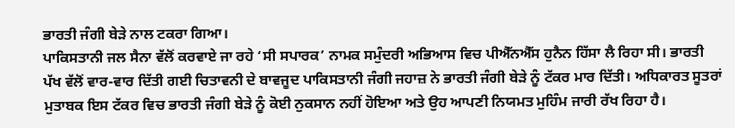ਭਾਰਤੀ ਜੰਗੀ ਬੇੜੇ ਨਾਲ ਟਕਰਾ ਗਿਆ।
ਪਾਕਿਸਤਾਨੀ ਜਲ ਸੈਨਾ ਵੱਲੋਂ ਕਰਵਾਏ ਜਾ ਰਹੇ ‘ਸੀ ਸਪਾਰਕ’ ਨਾਮਕ ਸਮੁੰਦਰੀ ਅਭਿਆਸ ਵਿਚ ਪੀਐੱਨਐੱਸ ਹੁਨੈਨ ਹਿੱਸਾ ਲੈ ਰਿਹਾ ਸੀ। ਭਾਰਤੀ ਪੱਖ ਵੱਲੋਂ ਵਾਰ-ਵਾਰ ਦਿੱਤੀ ਗਈ ਚਿਤਾਵਨੀ ਦੇ ਬਾਵਜੂਦ ਪਾਕਿਸਤਾਨੀ ਜੰਗੀ ਜਹਾਜ਼ ਨੇ ਭਾਰਤੀ ਜੰਗੀ ਬੇੜੇ ਨੂੰ ਟੱਕਰ ਮਾਰ ਦਿੱਤੀ। ਅਧਿਕਾਰਤ ਸੂਤਰਾਂ ਮੁਤਾਬਕ ਇਸ ਟੱਕਰ ਵਿਚ ਭਾਰਤੀ ਜੰਗੀ ਬੇੜੇ ਨੂੰ ਕੋਈ ਨੁਕਸਾਨ ਨਹੀਂ ਹੋਇਆ ਅਤੇ ਉਹ ਆਪਣੀ ਨਿਯਮਤ ਮੁਹਿੰਮ ਜਾਰੀ ਰੱਖ ਰਿਹਾ ਹੈ।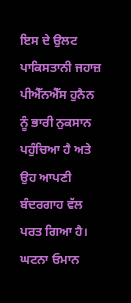ਇਸ ਦੇ ਉਲਟ ਪਾਕਿਸਤਾਨੀ ਜਹਾਜ਼ ਪੀਐੱਨਐੱਸ ਹੁਨੈਨ ਨੂੰ ਭਾਰੀ ਨੁਕਸਾਨ ਪਹੁੰਚਿਆ ਹੈ ਅਤੇ ਉਹ ਆਪਣੀ ਬੰਦਰਗਾਹ ਵੱਲ ਪਰਤ ਗਿਆ ਹੈ। ਘਟਨਾ ਓਮਾਨ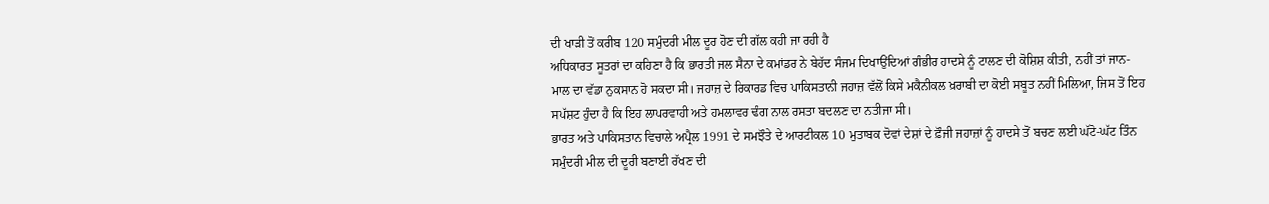ਦੀ ਖਾੜੀ ਤੋਂ ਕਰੀਬ 120 ਸਮੁੰਦਰੀ ਮੀਲ ਦੂਰ ਹੋਣ ਦੀ ਗੱਲ ਕਹੀ ਜਾ ਰਹੀ ਹੈ
ਅਧਿਕਾਰਤ ਸੂਤਰਾਂ ਦਾ ਕਹਿਣਾ ਹੈ ਕਿ ਭਾਰਤੀ ਜਲ ਸੈਨਾ ਦੇ ਕਮਾਂਡਰ ਨੇ ਬੇਹੱਦ ਸੰਜਮ ਦਿਖਾਉਂਦਿਆਂ ਗੰਭੀਰ ਹਾਦਸੇ ਨੂੰ ਟਾਲਣ ਦੀ ਕੋਸ਼ਿਸ਼ ਕੀਤੀ, ਨਹੀਂ ਤਾਂ ਜਾਨ-ਮਾਲ ਦਾ ਵੱਡਾ ਨੁਕਸਾਨ ਹੋ ਸਕਦਾ ਸੀ। ਜਹਾਜ਼ ਦੇ ਰਿਕਾਰਡ ਵਿਚ ਪਾਕਿਸਤਾਨੀ ਜਹਾਜ਼ ਵੱਲੋਂ ਕਿਸੇ ਮਕੈਨੀਕਲ ਖ਼ਰਾਬੀ ਦਾ ਕੋਈ ਸਬੂਤ ਨਹੀਂ ਮਿਲਿਆ, ਜਿਸ ਤੋਂ ਇਹ ਸਪੱਸ਼ਟ ਹੁੰਦਾ ਹੈ ਕਿ ਇਹ ਲਾਪਰਵਾਹੀ ਅਤੇ ਹਮਲਾਵਰ ਢੰਗ ਨਾਲ ਰਸਤਾ ਬਦਲਣ ਦਾ ਨਤੀਜਾ ਸੀ।
ਭਾਰਤ ਅਤੇ ਪਾਕਿਸਤਾਨ ਵਿਚਾਲੇ ਅਪ੍ਰੈਲ 1991 ਦੇ ਸਮਝੌਤੇ ਦੇ ਆਰਟੀਕਲ 10 ਮੁਤਾਬਕ ਦੋਵਾਂ ਦੇਸ਼ਾਂ ਦੇ ਫ਼ੌਜੀ ਜਹਾਜ਼ਾਂ ਨੂੰ ਹਾਦਸੇ ਤੋਂ ਬਚਣ ਲਈ ਘੱਟੋ-ਘੱਟ ਤਿੰਨ ਸਮੁੰਦਰੀ ਮੀਲ ਦੀ ਦੂਰੀ ਬਣਾਈ ਰੱਖਣ ਦੀ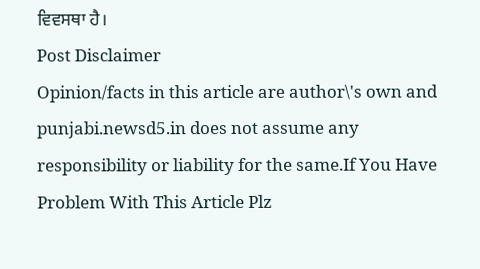ਵਿਵਸਥਾ ਹੈ।
Post Disclaimer
Opinion/facts in this article are author\'s own and punjabi.newsd5.in does not assume any responsibility or liability for the same.If You Have Problem With This Article Plz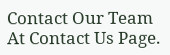Contact Our Team At Contact Us Page.